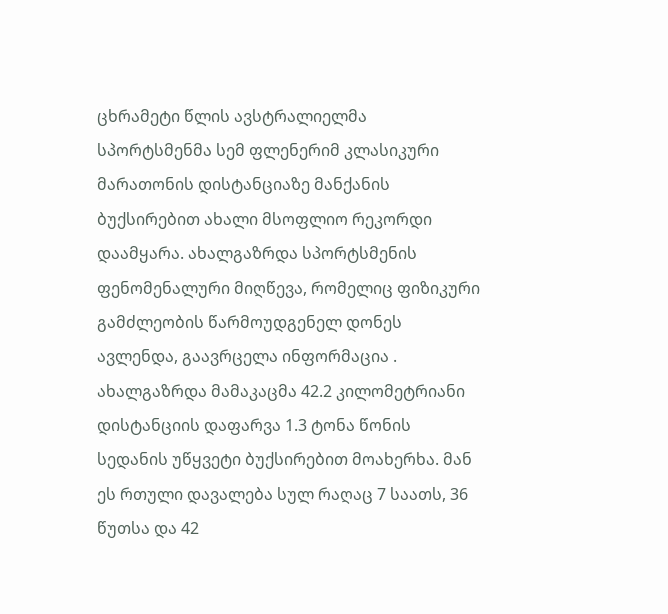ცხრამეტი წლის ავსტრალიელმა სპორტსმენმა სემ ფლენერიმ კლასიკური მარათონის დისტანციაზე მანქანის ბუქსირებით ახალი მსოფლიო რეკორდი დაამყარა. ახალგაზრდა სპორტსმენის ფენომენალური მიღწევა, რომელიც ფიზიკური გამძლეობის წარმოუდგენელ დონეს ავლენდა, გაავრცელა ინფორმაცია . ახალგაზრდა მამაკაცმა 42.2 კილომეტრიანი დისტანციის დაფარვა 1.3 ტონა წონის სედანის უწყვეტი ბუქსირებით მოახერხა. მან ეს რთული დავალება სულ რაღაც 7 საათს, 36 წუთსა და 42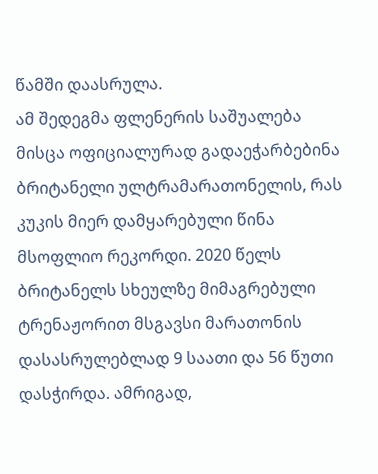წამში დაასრულა.
ამ შედეგმა ფლენერის საშუალება მისცა ოფიციალურად გადაეჭარბებინა ბრიტანელი ულტრამარათონელის, რას კუკის მიერ დამყარებული წინა მსოფლიო რეკორდი. 2020 წელს ბრიტანელს სხეულზე მიმაგრებული ტრენაჟორით მსგავსი მარათონის დასასრულებლად 9 საათი და 56 წუთი დასჭირდა. ამრიგად,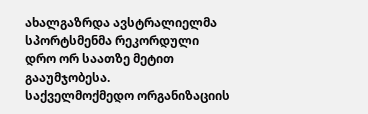ახალგაზრდა ავსტრალიელმა სპორტსმენმა რეკორდული დრო ორ საათზე მეტით გააუმჯობესა.
საქველმოქმედო ორგანიზაციის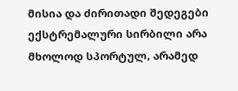მისია და ძირითადი შედეგები
ექსტრემალური სირბილი არა მხოლოდ სპორტულ, არამედ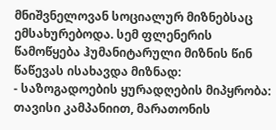მნიშვნელოვან სოციალურ მიზნებსაც ემსახურებოდა. სემ ფლენერის წამოწყება ჰუმანიტარული მიზნის წინ წაწევას ისახავდა მიზნად:
- საზოგადოების ყურადღების მიპყრობა: თავისი კამპანიით, მარათონის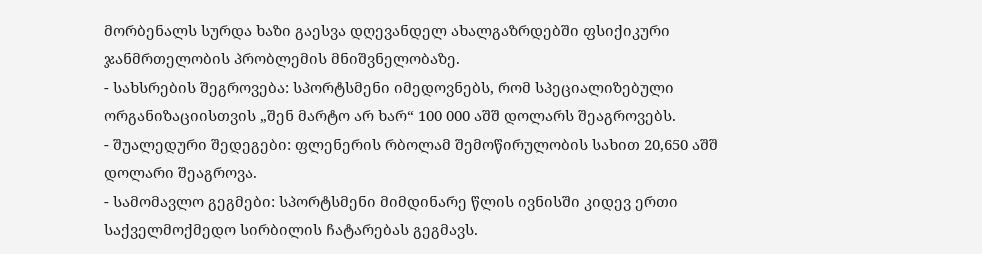მორბენალს სურდა ხაზი გაესვა დღევანდელ ახალგაზრდებში ფსიქიკური ჯანმრთელობის პრობლემის მნიშვნელობაზე.
- სახსრების შეგროვება: სპორტსმენი იმედოვნებს, რომ სპეციალიზებული ორგანიზაციისთვის „შენ მარტო არ ხარ“ 100 000 აშშ დოლარს შეაგროვებს.
- შუალედური შედეგები: ფლენერის რბოლამ შემოწირულობის სახით 20,650 აშშ დოლარი შეაგროვა.
- სამომავლო გეგმები: სპორტსმენი მიმდინარე წლის ივნისში კიდევ ერთი საქველმოქმედო სირბილის ჩატარებას გეგმავს.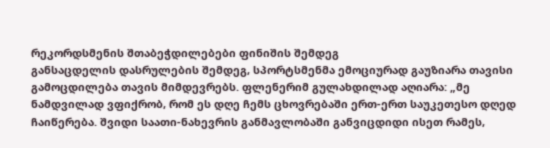რეკორდსმენის შთაბეჭდილებები ფინიშის შემდეგ
განსაცდელის დასრულების შემდეგ, სპორტსმენმა ემოციურად გაუზიარა თავისი გამოცდილება თავის მიმდევრებს. ფლენერიმ გულახდილად აღიარა: „მე ნამდვილად ვფიქრობ, რომ ეს დღე ჩემს ცხოვრებაში ერთ-ერთ საუკეთესო დღედ ჩაიწერება. შვიდი საათი-ნახევრის განმავლობაში განვიცდიდი ისეთ რამეს,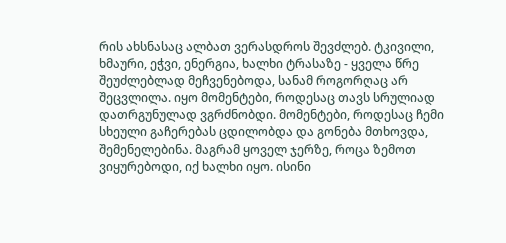რის ახსნასაც ალბათ ვერასდროს შევძლებ. ტკივილი, ხმაური, ეჭვი, ენერგია, ხალხი ტრასაზე - ყველა წრე შეუძლებლად მეჩვენებოდა, სანამ როგორღაც არ შეცვლილა. იყო მომენტები, როდესაც თავს სრულიად დათრგუნულად ვგრძნობდი. მომენტები, როდესაც ჩემი სხეული გაჩერებას ცდილობდა და გონება მთხოვდა, შემენელებინა. მაგრამ ყოველ ჯერზე, როცა ზემოთ ვიყურებოდი, იქ ხალხი იყო. ისინი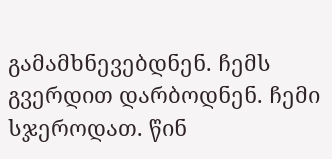გამამხნევებდნენ. ჩემს გვერდით დარბოდნენ. ჩემი სჯეროდათ. წინ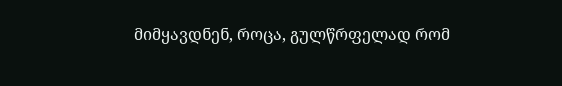მიმყავდნენ, როცა, გულწრფელად რომ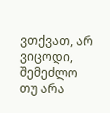ვთქვათ, არ ვიცოდი, შემეძლო თუ არა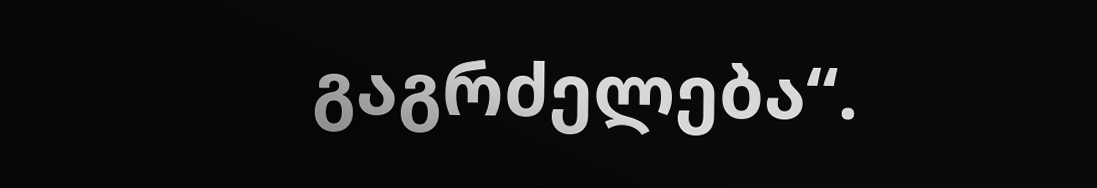გაგრძელება“.